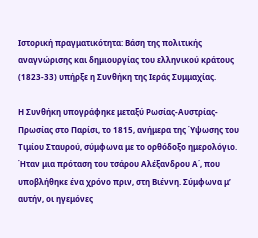Ιστορική πραγματικότητα: Βάση της πολιτικής αναγνώρισης και δημιουργίας του ελληνικού κράτους (1823-33) υπήρξε η Συνθήκη της Ιεράς Συμμαχίας.

Η Συνθήκη υπογράφηκε μεταξύ Ρωσίας-Αυστρίας-Πρωσίας στο Παρίσι, το 1815, ανήμερα της Ύψωσης του Τιμίου Σταυρού, σύμφωνα με το ορθόδοξο ημερολόγιο. Ήταν μια πρόταση του τσάρου Αλέξανδρου Α΄, που υποβλήθηκε ένα χρόνο πριν, στη Βιέννη. Σύμφωνα μ’ αυτήν, οι ηγεμόνες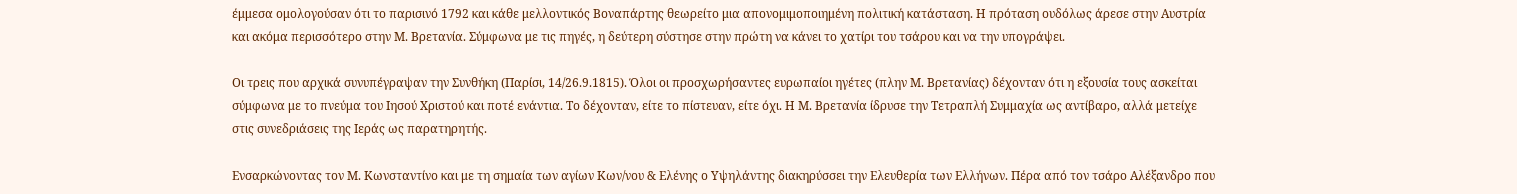έμμεσα ομολογούσαν ότι το παρισινό 1792 και κάθε μελλοντικός Βοναπάρτης θεωρείτο μια απονομιμοποιημένη πολιτική κατάσταση. Η πρόταση ουδόλως άρεσε στην Αυστρία και ακόμα περισσότερο στην Μ. Βρετανία. Σύμφωνα με τις πηγές, η δεύτερη σύστησε στην πρώτη να κάνει το χατίρι του τσάρου και να την υπογράψει.

Οι τρεις που αρχικά συνυπέγραψαν την Συνθήκη (Παρίσι, 14/26.9.1815). Όλοι οι προσχωρήσαντες ευρωπαίοι ηγέτες (πλην Μ. Βρετανίας) δέχονταν ότι η εξουσία τους ασκείται σύμφωνα με το πνεύμα του Ιησού Χριστού και ποτέ ενάντια. Το δέχονταν, είτε το πίστευαν, είτε όχι. Η Μ. Βρετανία ίδρυσε την Τετραπλή Συμμαχία ως αντίβαρο, αλλά μετείχε στις συνεδριάσεις της Ιεράς ως παρατηρητής.

Ενσαρκώνοντας τον Μ. Κωνσταντίνο και με τη σημαία των αγίων Κων/νου & Ελένης ο Υψηλάντης διακηρύσσει την Ελευθερία των Ελλήνων. Πέρα από τον τσάρο Αλέξανδρο που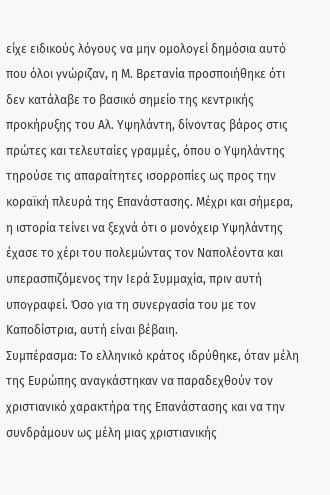είχε ειδικούς λόγους να μην ομολογεί δημόσια αυτό που όλοι γνώριζαν, η Μ. Βρετανία προσποιήθηκε ότι δεν κατάλαβε το βασικό σημείο της κεντρικής προκήρυξης του Αλ. Υψηλάντη, δίνοντας βάρος στις πρώτες και τελευταίες γραμμές, όπου ο Υψηλάντης τηρούσε τις απαραίτητες ισορροπίες ως προς την κοραϊκή πλευρά της Επανάστασης. Μέχρι και σήμερα, η ιστορία τείνει να ξεχνά ότι ο μονόχειρ Υψηλάντης έχασε το χέρι του πολεμώντας τον Ναπολέοντα και υπερασπιζόμενος την Ιερά Συμμαχία, πριν αυτή υπογραφεί. Όσο για τη συνεργασία του με τον Καποδίστρια, αυτή είναι βέβαιη.
Συμπέρασμα: Το ελληνικό κράτος ιδρύθηκε, όταν μέλη της Ευρώπης αναγκάστηκαν να παραδεχθούν τον χριστιανικό χαρακτήρα της Επανάστασης και να την συνδράμουν ως μέλη μιας χριστιανικής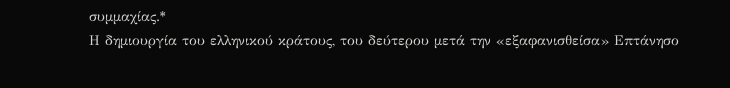συμμαχίας.*
Η δημιουργία του ελληνικού κράτους, του δεύτερου μετά την «εξαφανισθείσα» Επτάνησο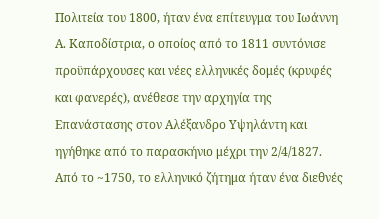Πολιτεία του 1800, ήταν ένα επίτευγμα του Ιωάννη Α. Καποδίστρια, ο οποίος από το 1811 συντόνισε προϋπάρχουσες και νέες ελληνικές δομές (κρυφές και φανερές), ανέθεσε την αρχηγία της Επανάστασης στον Αλέξανδρο Υψηλάντη και ηγήθηκε από το παρασκήνιο μέχρι την 2/4/1827.
Από το ~1750, το ελληνικό ζήτημα ήταν ένα διεθνές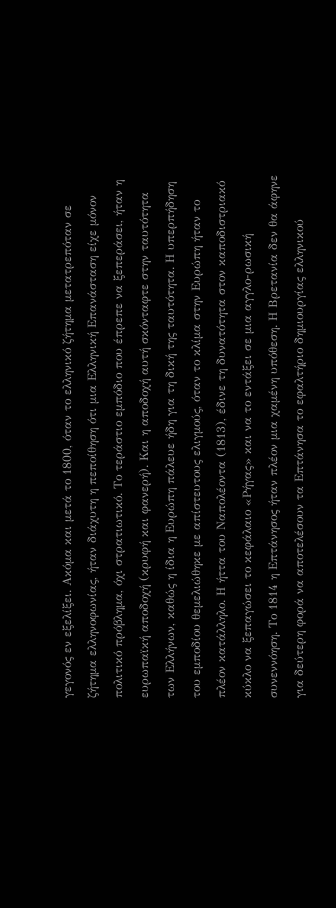γεγονός εν εξελίξει. Ακόμα και μετά το 1800, όταν το ελληνικό ζήτημα μετατρεπόταν σε ζήτημα ελληνοφωνίας, ήταν διάχυτη η πεποίθηση ότι μια Ελληνική Επανάσταση είχε μόνον πολιτικό πρόβλημα, όχι στρατιωτικό. Το τεράστιο εμπόδιο που έπρεπε να ξεπεράσει, ήταν η ευρωπαϊκή αποδοχή (κρυφή και φανερή). Και η αποδοχή αυτή σκόνταφτε στην ταυτότητα των Ελλήνων, καθώς η ίδια η Ευρώπη πάλευε ήδη για τη δική της ταυτότητα. Η υπερπήδηση του εμποδίου θεμελιώθηκε με απίστευτους ελιγμούς, όταν το κλίμα στην Ευρώπη ήταν το πλέον κατάλληλο. Η ήττα του Ναπολέοντα (1813), έδινε τη δυνατότητα στον καποδιστριακό κύκλο να ξεπαγώσει το κεφάλαιο «Ρήγας» και να το εντάξει σε μια αγγλο-ρωσική συνεννόηση. Το 1814 η Επτάνησος ήταν πλέον μια χαμένη υπόθεση. Η Βρετανία δεν θα άφηνε για δεύτερη φορά να αποτελέσουν τα Επτάνησα το εφαλτήριο δημιουργίας ελληνικού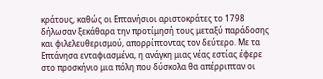κράτους, καθώς οι Επτανήσιοι αριστοκράτες το 1798 δήλωσαν ξεκάθαρα την προτίμησή τους μεταξύ παράδοσης και φιλελευθερισμού, απορρίπτοντας τον δεύτερο. Με τα Επτάνησα ενταφιασμένα, η ανάγκη μιας νέας εστίας έφερε στο προσκήνιο μια πόλη που δύσκολα θα απέρριπταν οι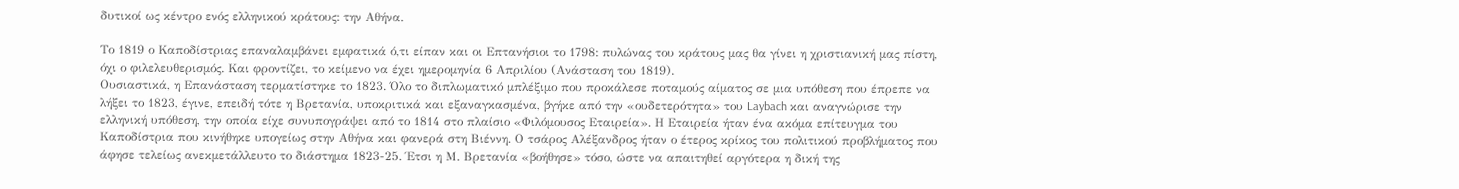δυτικοί ως κέντρο ενός ελληνικού κράτους: την Αθήνα.

Το 1819 ο Καποδίστριας επαναλαμβάνει εμφατικά ό,τι είπαν και οι Επτανήσιοι το 1798: πυλώνας του κράτους μας θα γίνει η χριστιανική μας πίστη, όχι ο φιλελευθερισμός. Και φροντίζει, το κείμενο να έχει ημερομηνία 6 Απριλίου (Ανάσταση του 1819).
Ουσιαστικά, η Επανάσταση τερματίστηκε το 1823. Όλο το διπλωματικό μπλέξιμο που προκάλεσε ποταμούς αίματος σε μια υπόθεση που έπρεπε να λήξει το 1823, έγινε, επειδή τότε η Βρετανία, υποκριτικά και εξαναγκασμένα, βγήκε από την «ουδετερότητα» του Laybach και αναγνώρισε την ελληνική υπόθεση, την οποία είχε συνυπογράψει από το 1814 στο πλαίσιο «Φιλόμουσος Εταιρεία». Η Εταιρεία ήταν ένα ακόμα επίτευγμα του Καποδίστρια που κινήθηκε υπογείως στην Αθήνα και φανερά στη Βιέννη. Ο τσάρος Αλέξανδρος ήταν ο έτερος κρίκος του πολιτικού προβλήματος που άφησε τελείως ανεκμετάλλευτο το διάστημα 1823-25. Έτσι η Μ. Βρετανία «βοήθησε» τόσο, ώστε να απαιτηθεί αργότερα η δική της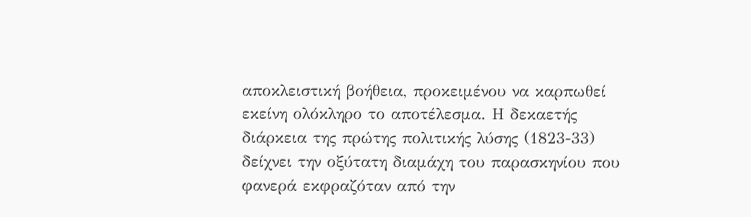αποκλειστική βοήθεια, προκειμένου να καρπωθεί εκείνη ολόκληρο το αποτέλεσμα. Η δεκαετής διάρκεια της πρώτης πολιτικής λύσης (1823-33) δείχνει την οξύτατη διαμάχη του παρασκηνίου που φανερά εκφραζόταν από την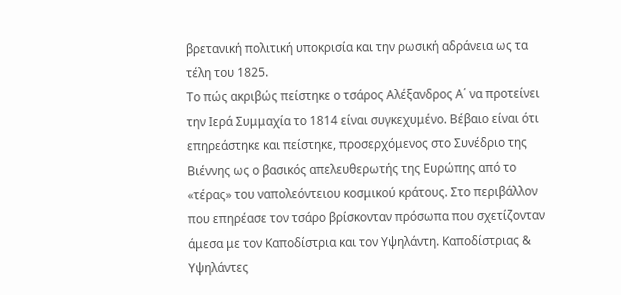βρετανική πολιτική υποκρισία και την ρωσική αδράνεια ως τα τέλη του 1825.
Το πώς ακριβώς πείστηκε ο τσάρος Αλέξανδρος Α΄ να προτείνει την Ιερά Συμμαχία το 1814 είναι συγκεχυμένο. Βέβαιο είναι ότι επηρεάστηκε και πείστηκε, προσερχόμενος στο Συνέδριο της Βιέννης ως ο βασικός απελευθερωτής της Ευρώπης από το «τέρας» του ναπολεόντειου κοσμικού κράτους. Στο περιβάλλον που επηρέασε τον τσάρο βρίσκονταν πρόσωπα που σχετίζονταν άμεσα με τον Καποδίστρια και τον Υψηλάντη. Καποδίστριας & Υψηλάντες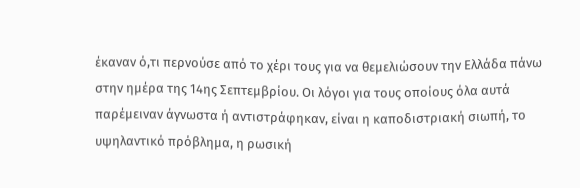έκαναν ό,τι περνούσε από το χέρι τους για να θεμελιώσουν την Ελλάδα πάνω στην ημέρα της 14ης Σεπτεμβρίου. Οι λόγοι για τους οποίους όλα αυτά παρέμειναν άγνωστα ή αντιστράφηκαν, είναι η καποδιστριακή σιωπή, το υψηλαντικό πρόβλημα, η ρωσική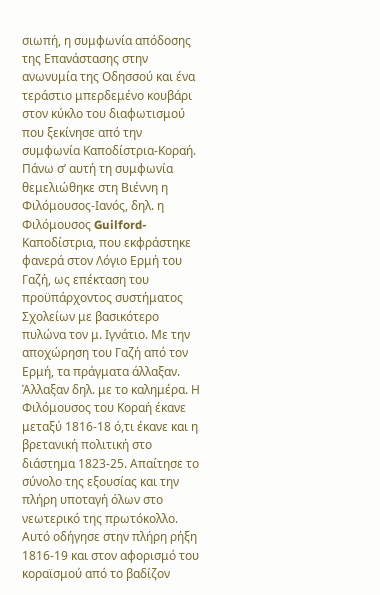σιωπή, η συμφωνία απόδοσης της Επανάστασης στην ανωνυμία της Οδησσού και ένα τεράστιο μπερδεμένο κουβάρι στον κύκλο του διαφωτισμού που ξεκίνησε από την συμφωνία Καποδίστρια-Κοραή. Πάνω σ’ αυτή τη συμφωνία θεμελιώθηκε στη Βιέννη η Φιλόμουσος-Ιανός, δηλ. η Φιλόμουσος Guilford-Καποδίστρια, που εκφράστηκε φανερά στον Λόγιο Ερμή του Γαζή, ως επέκταση του προϋπάρχοντος συστήματος Σχολείων με βασικότερο πυλώνα τον μ. Ιγνάτιο. Με την αποχώρηση του Γαζή από τον Ερμή, τα πράγματα άλλαξαν. Άλλαξαν δηλ. με το καλημέρα. Η Φιλόμουσος του Κοραή έκανε μεταξύ 1816-18 ό,τι έκανε και η βρετανική πολιτική στο διάστημα 1823-25. Απαίτησε το σύνολο της εξουσίας και την πλήρη υποταγή όλων στο νεωτερικό της πρωτόκολλο. Αυτό οδήγησε στην πλήρη ρήξη 1816-19 και στον αφορισμό του κοραϊσμού από το βαδίζον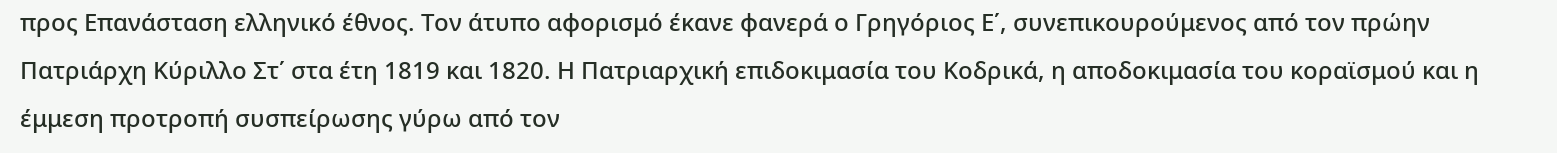προς Επανάσταση ελληνικό έθνος. Τον άτυπο αφορισμό έκανε φανερά ο Γρηγόριος Ε΄, συνεπικουρούμενος από τον πρώην Πατριάρχη Κύριλλο Στ΄ στα έτη 1819 και 1820. Η Πατριαρχική επιδοκιμασία του Κοδρικά, η αποδοκιμασία του κοραϊσμού και η έμμεση προτροπή συσπείρωσης γύρω από τον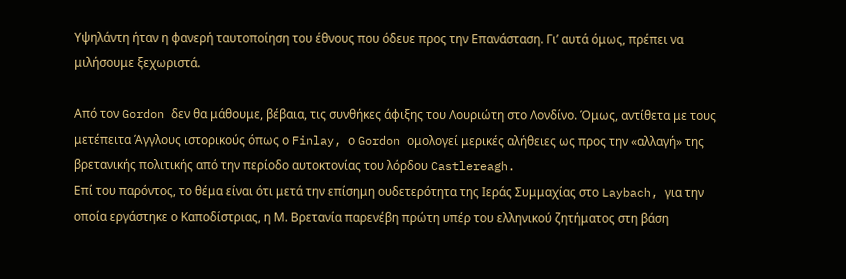Υψηλάντη ήταν η φανερή ταυτοποίηση του έθνους που όδευε προς την Επανάσταση. Γι’ αυτά όμως, πρέπει να μιλήσουμε ξεχωριστά.

Από τον Gordon δεν θα μάθουμε, βέβαια, τις συνθήκες άφιξης του Λουριώτη στο Λονδίνο. Όμως, αντίθετα με τους μετέπειτα Άγγλους ιστορικούς όπως ο Finlay, ο Gordon ομολογεί μερικές αλήθειες ως προς την «αλλαγή» της βρετανικής πολιτικής από την περίοδο αυτοκτονίας του λόρδου Castlereagh.
Επί του παρόντος, το θέμα είναι ότι μετά την επίσημη ουδετερότητα της Ιεράς Συμμαχίας στο Laybach, για την οποία εργάστηκε ο Καποδίστριας, η Μ. Βρετανία παρενέβη πρώτη υπέρ του ελληνικού ζητήματος στη βάση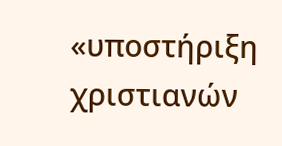«υποστήριξη χριστιανών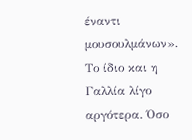έναντι μουσουλμάνων». Το ίδιο και η Γαλλία λίγο αργότερα. Όσο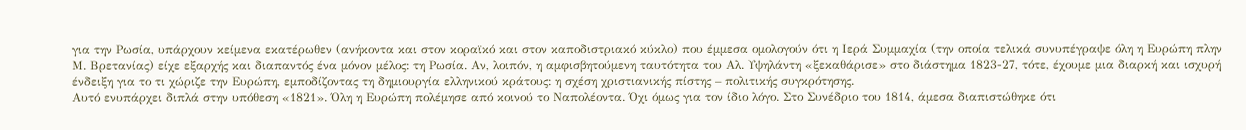για την Ρωσία, υπάρχουν κείμενα εκατέρωθεν (ανήκοντα και στον κοραϊκό και στον καποδιστριακό κύκλο) που έμμεσα ομολογούν ότι η Ιερά Συμμαχία (την οποία τελικά συνυπέγραψε όλη η Ευρώπη πλην Μ. Βρετανίας) είχε εξαρχής και διαπαντός ένα μόνον μέλος: τη Ρωσία. Αν, λοιπόν, η αμφισβητούμενη ταυτότητα του Αλ. Υψηλάντη «ξεκαθάρισε» στο διάστημα 1823-27, τότε, έχουμε μια διαρκή και ισχυρή ένδειξη για το τι χώριζε την Ευρώπη, εμποδίζοντας τη δημιουργία ελληνικού κράτους: η σχέση χριστιανικής πίστης – πολιτικής συγκρότησης.
Αυτό ενυπάρχει διπλά στην υπόθεση «1821». Όλη η Ευρώπη πολέμησε από κοινού το Ναπολέοντα. Όχι όμως για τον ίδιο λόγο. Στο Συνέδριο του 1814, άμεσα διαπιστώθηκε ότι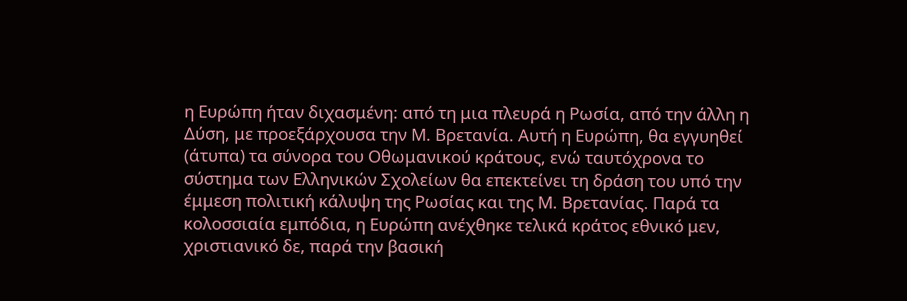η Ευρώπη ήταν διχασμένη: από τη μια πλευρά η Ρωσία, από την άλλη η Δύση, με προεξάρχουσα την Μ. Βρετανία. Αυτή η Ευρώπη, θα εγγυηθεί (άτυπα) τα σύνορα του Οθωμανικού κράτους, ενώ ταυτόχρονα το σύστημα των Ελληνικών Σχολείων θα επεκτείνει τη δράση του υπό την έμμεση πολιτική κάλυψη της Ρωσίας και της Μ. Βρετανίας. Παρά τα κολοσσιαία εμπόδια, η Ευρώπη ανέχθηκε τελικά κράτος εθνικό μεν, χριστιανικό δε, παρά την βασική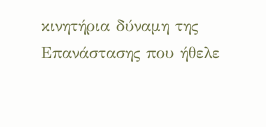κινητήρια δύναμη της Επανάστασης που ήθελε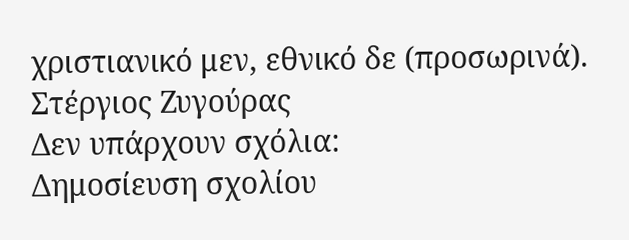χριστιανικό μεν, εθνικό δε (προσωρινά).
Στέργιος Ζυγούρας
Δεν υπάρχουν σχόλια:
Δημοσίευση σχολίου